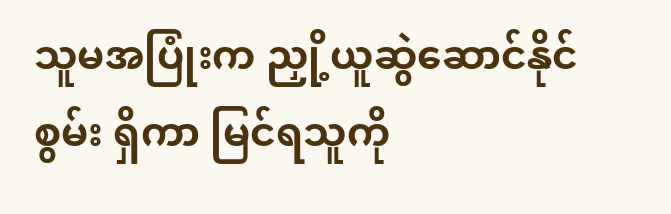သူမအပြုံးက ညှို့ယူဆွဲဆောင်နိုင်စွမ်း ရှိကာ မြင်ရသူကို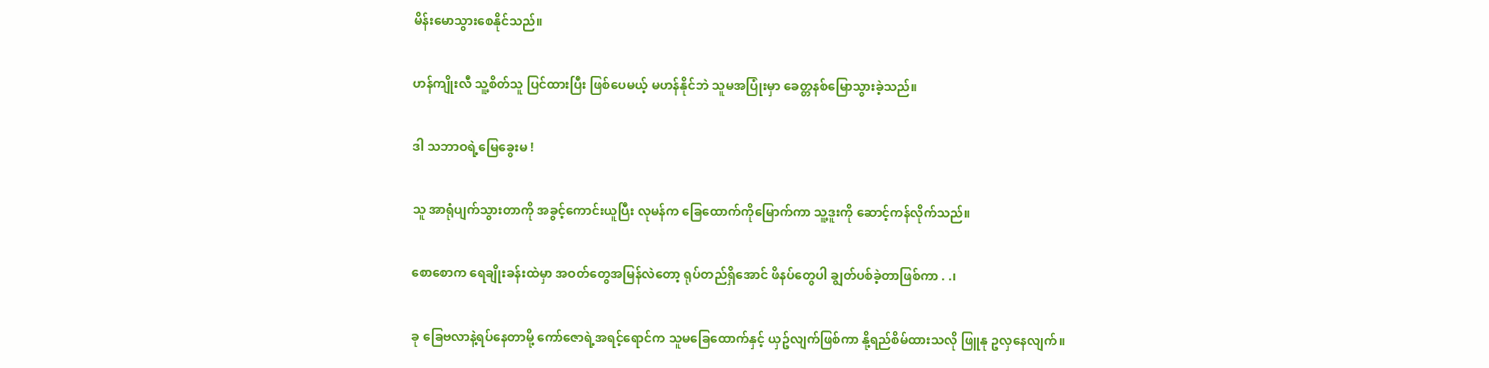မိန်းမောသွားစေနိုင်သည်။

ဟန်ကျိုးလီ သူ့စိတ်သူ ပြင်ထားပြီး ဖြစ်ပေမယ့် မဟန်နိုင်ဘဲ သူမအပြုံးမှာ ခေတ္တနစ်မြောသွားခဲ့သည်။

ဒါ သဘာဝရဲ့မြေခွေးမ !

သူ အာရုံပျက်သွားတာကို အခွင့်ကောင်းယူပြီး လုမန်က ခြေထောက်ကိုမြောက်ကာ သူ့ဒူးကို ဆောင့်ကန်လိုက်သည်။

စောစောက ရေချိုးခန်းထဲမှာ အဝတ်တွေအမြန်လဲတော့ ရုပ်တည်ရှိအောင် ဖိနပ်တွေပါ ချွတ်ပစ်ခဲ့တာဖြစ်ကာ . .၊

ခု ခြေဗလာနဲ့ရပ်နေတာမို့ ကော်ဇောရဲ့အရင့်ရောင်က သူမခြေထောက်နှင့် ယှဥ်လျက်ဖြစ်ကာ နို့ရည်စိမ်ထားသလို ဖြူနု ဥလှနေလျက်။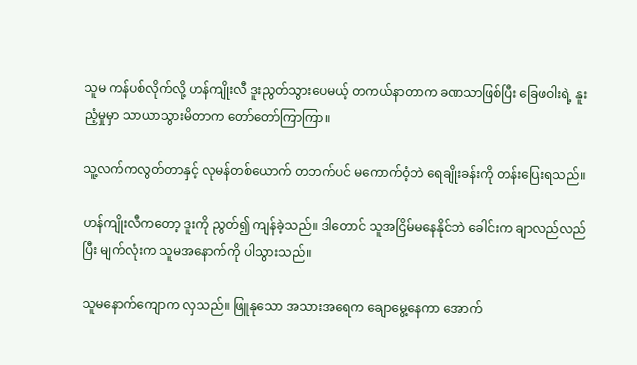သူမ ကန်ပစ်လိုက်လို့ ဟန်ကျိုးလီ ဒူးညွတ်သွားပေမယ့် တကယ်နာတာက ခဏသာဖြစ်ပြီး ခြေဖဝါးရဲ့ နူးညံ့မှုမှာ သာယာသွားမိတာက တော်တော်ကြာကြာ။

သူ့လက်ကလွတ်တာနှင့် လုမန်တစ်ယောက် တဘက်ပင် မကောက်ဝံ့ဘဲ ရေချိုးခန်းကို တန်းပြေးရသည်။

ဟန်ကျိုးလီကတော့ ဒူးကို ညွတ်၍ ကျန်ခဲ့သည်။ ဒါတောင် သူအငြိမ်မနေနိုင်ဘဲ ခေါင်းက ချာလည်လည်ပြီး မျက်လုံးက သူမအနောက်ကို ပါသွားသည်။

သူမနောက်ကျောက လှသည်။ ဖြူနုသော အသားအရေက ချောမွေ့နေကာ အောက်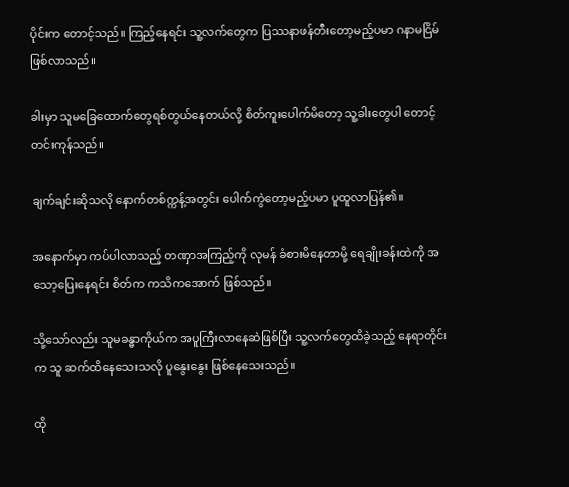ပိုင်းက တောင့်သည်။ ကြည့်နေရင်း သူ့လက်တွေက ပြဿနာဖန်တီးတော့မည့်ပမာ ဂနာမငြိမ်ဖြစ်လာသည်။

ခါးမှာ သူမခြေထောက်တွေရစ်တွယ်နေတယ်လို့ စိတ်ကူးပေါက်မိတော့ သူ့ခါးတွေပါ တောင့်တင်းကုန်သည်။

ချက်ချင်းဆိုသလို နောက်တစ်က္ကန့်အတွင်း ပေါက်ကွဲတော့မည့်ပမာ ပူထူလာပြန်၏။

အနောက်မှာ ကပ်ပါလာသည့် တဏှာအကြည့်ကို လုမန် ခံစားမိနေတာမို့ ရေချိုးခန်းထဲကို အသော့ပြေးနေရင်း စိတ်က ကသိကအောက် ဖြစ်သည်။

သို့သော်လည်း သူမခန္ဓာကိုယ်က အပူကြီးလာနေဆဲဖြစ်ပြီး သူ့လက်တွေထိခဲ့သည့် နေရာတိုင်းက သူ ဆက်ထိနေသေးသလို ပူနွေးနွေး ဖြစ်နေသေးသည်။

ထို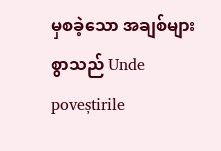မှစခဲ့သော အချစ်များစွာသည် Unde poveștirile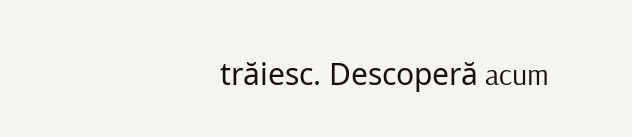trăiesc. Descoperă acum